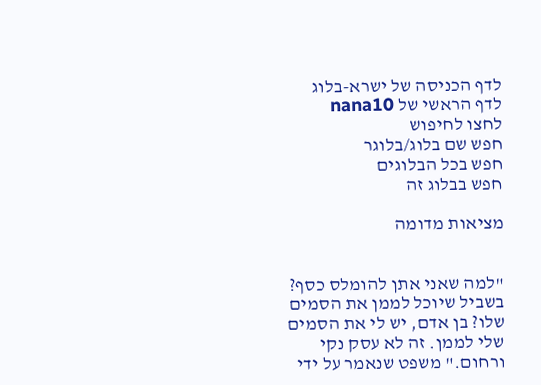לדף הכניסה של ישרא-בלוג
לדף הראשי של nana10
לחצו לחיפוש
חפש שם בלוג/בלוגר
חפש בכל הבלוגים
חפש בבלוג זה

מציאות מדומה


"למה שאני אתן להומלס כסף? בשביל שיוכל לממן את הסמים שלו? בן אדם, יש לי את הסמים שלי לממן. זה לא עסק נקי ורחום." משפט שנאמר על ידי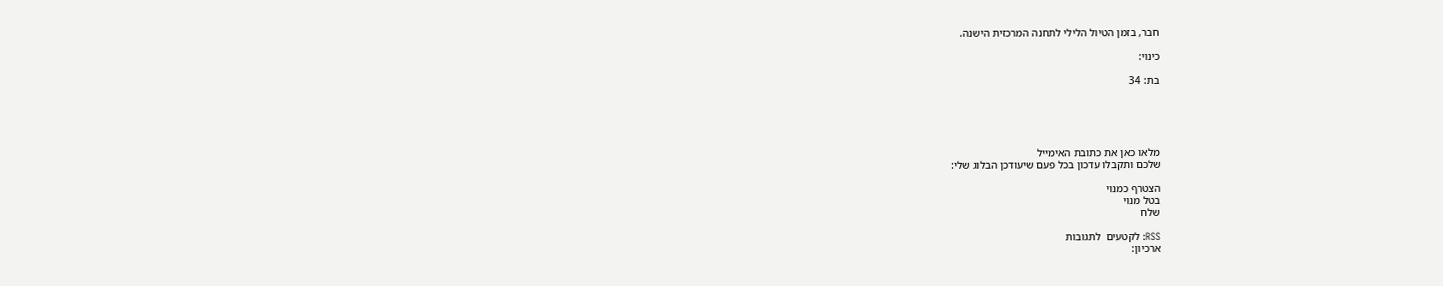חבר, בזמן הטיול הלילי לתחנה המרכזית הישנה.

כינוי:

בת: 34





מלאו כאן את כתובת האימייל
שלכם ותקבלו עדכון בכל פעם שיעודכן הבלוג שלי:

הצטרף כמנוי
בטל מנוי
שלח

RSS: לקטעים  לתגובות
ארכיון: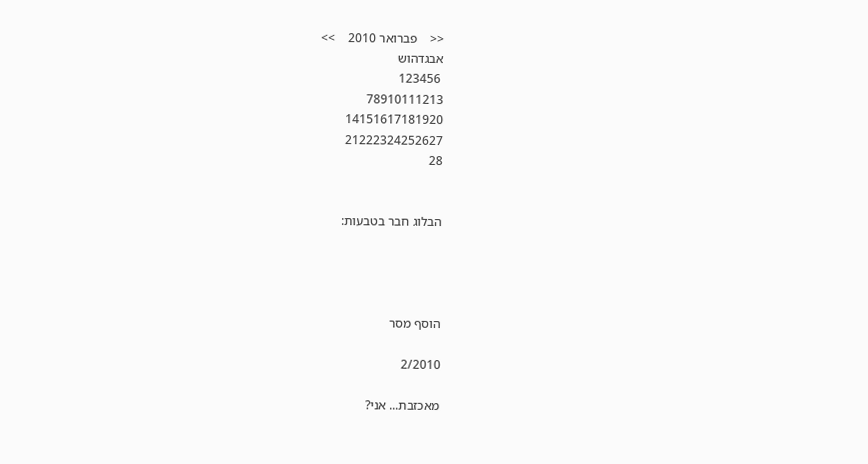<<    פברואר 2010    >>
אבגדהוש
 123456
78910111213
14151617181920
21222324252627
28


הבלוג חבר בטבעות:




הוסף מסר

2/2010

מאכזבת... אני?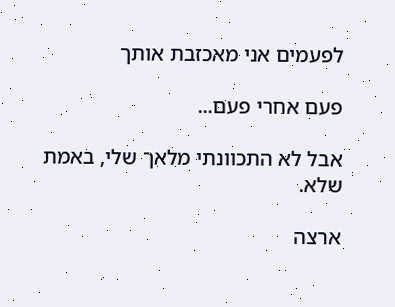לפעמים אני מאכזבת אותך

פעם אחרי פעם...

אבל לא התכוונתי מלאך שלי, באמת שלא.

ארצה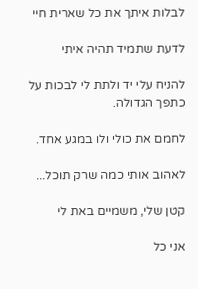לבלות איתך את כל שארית חיי

לדעת שתמיד תהיה איתי

להניח עלי יד ולתת לי לבכות על כתפך הגדולה.

לחמם את כולי ולו במגע אחד.

לאהוב אותי כמה שרק תוכל...

קטן שלי, משמיים באת לי

אני כל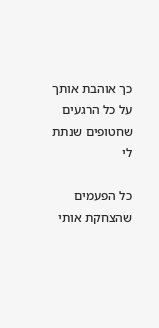כך אוהבת אותך על כל הרגעים שחטופים שנתת לי

כל הפעמים שהצחקת אותי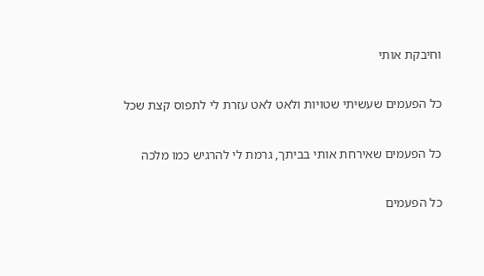וחיבקת אותי

כל הפעמים שעשיתי שטויות ולאט לאט עזרת לי לתפוס קצת שכל

כל הפעמים שאירחת אותי בביתך, גרמת לי להרגיש כמו מלכה

כל הפעמים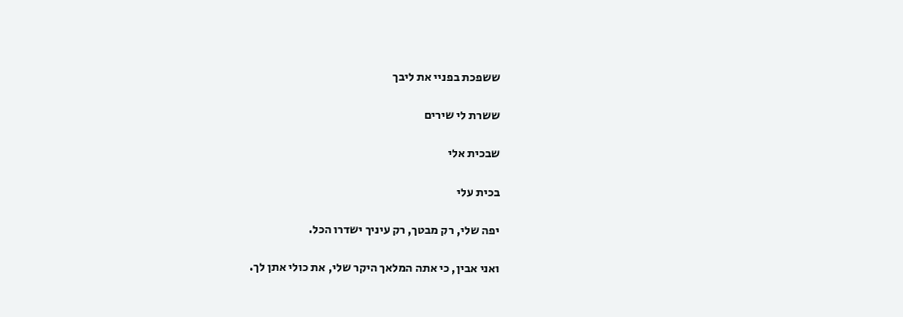ששפכת בפניי את ליבך

ששרת לי שירים

שבכית אלי

בכית עלי

יפה שלי, רק מבטך, רק עיניך ישדרו הכל.

ואני אבין, כי אתה המלאך היקר שלי, את כולי אתן לך.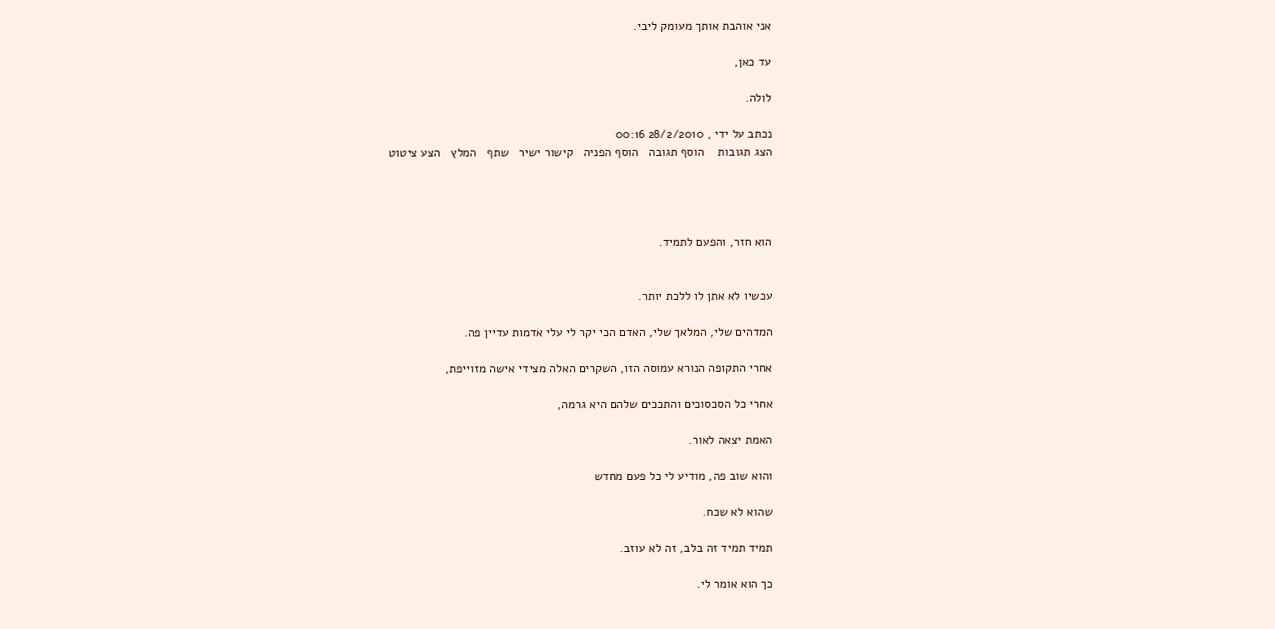אני אוהבת אותך מעומק ליבי.

עד כאן,

לולה.

נכתב על ידי , 28/2/2010 00:16
הצג תגובות    הוסף תגובה   הוסף הפניה   קישור ישיר   שתף   המלץ   הצע ציטוט




הוא חזר, והפעם לתמיד.


עכשיו לא אתן לו ללכת יותר.

המדהים שלי, המלאך שלי, האדם הכי יקר לי עלי אדמות עדיין פה.

אחרי התקופה הנורא עמוסה הזו, השקרים האלה מצידי אישה מזוייפת,

אחרי כל הסכסוכים והתככים שלהם היא גרמה,

האמת יצאה לאור.

והוא שוב פה, מודיע לי כל פעם מחדש

שהוא לא שכח.

תמיד תמיד זה בלב, זה לא עוזב.

כך הוא אומר לי.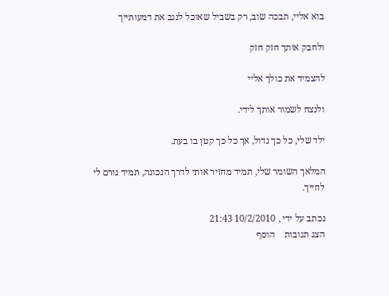בוא אליי, תבכה שוב, רק בשביל שאוכל לנגב את דמעותייך

ולחבק אותך חזק חזק

להצמיד את כולך אליי

ולנצח לשמור אותך לידי.

ילד שלי, כל כך גדול, אך כל כך קטן בו בעת.

המלאך השומר שלי, תמיד מחזיר אותי לדרך הנכונה, תמיד גורם לי לחייך.

נכתב על ידי , 10/2/2010 21:43
הצג תגובות    הוסף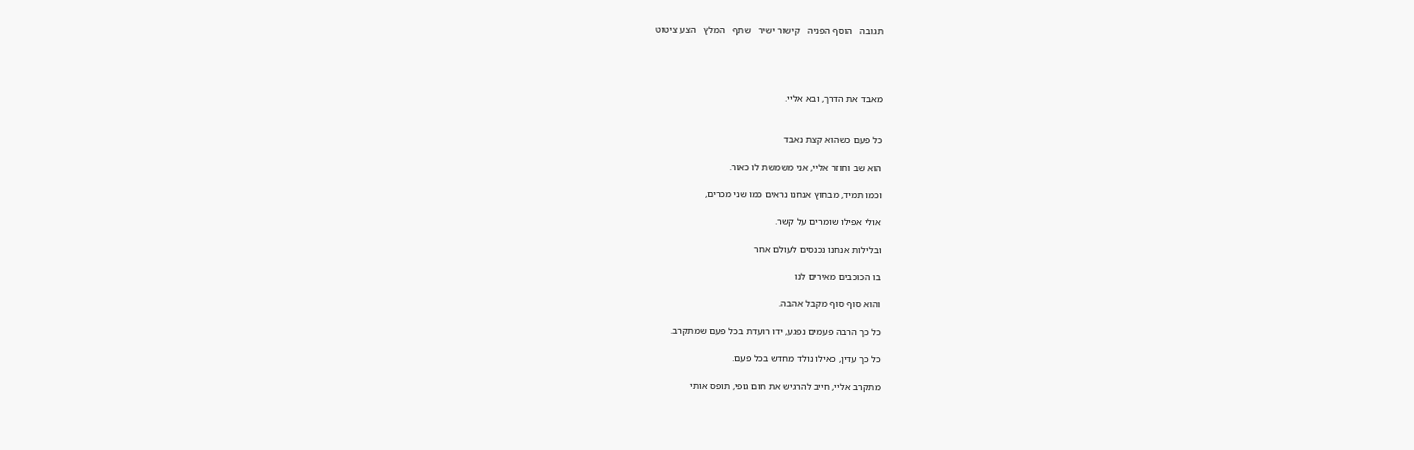תגובה   הוסף הפניה   קישור ישיר   שתף   המלץ   הצע ציטוט




מאבד את הדרך, ובא אליי.


כל פעם כשהוא קצת נאבד

הוא שב וחוזר אליי, אני משמשת לו כאור.

וכמו תמיד, מבחוץ אנחנו נראים כמו שני מכרים,

אולי אפילו שומרים על קשר.

ובלילות אנחנו נכנסים לעולם אחר

בו הכוכבים מאירים לנו

והוא סוף סוף מקבל אהבה.

כל כך הרבה פעמים נפגע, ידו רועדת בכל פעם שמתקרב.

כל כך עדין, כאילו נולד מחדש בכל פעם.

מתקרב אליי, חייב להרגיש את חום גופי, תופס אותי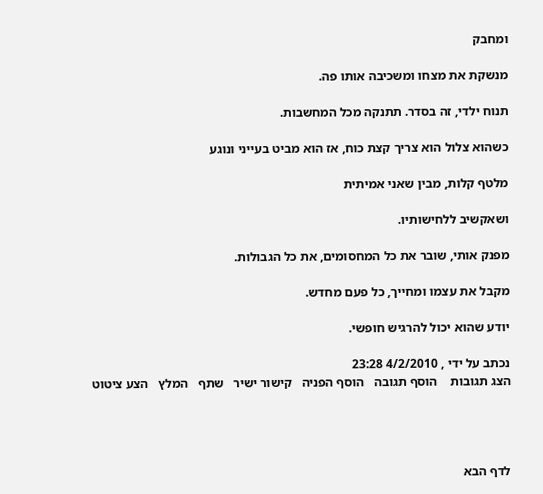ומחבק

מנשקת את מצחו ומשכיבה אותו פה.

תנוח ילדי, זה בסדר. תתנקה מכל המחשבות.

כשהוא צלול הוא צריך קצת כוח, אז הוא מביט בעייני ונוגע

מלטף קלות, מבין שאני אמיתית

ושאקשיב ללחישותיו.

מפנק אותי, שובר את כל המחסומים, את כל הגבולות.

מקבל את עצמו ומחייך, כל פעם מחדש.

יודע שהוא יכול להרגיש חופשי.

נכתב על ידי , 4/2/2010 23:28
הצג תגובות    הוסף תגובה   הוסף הפניה   קישור ישיר   שתף   המלץ   הצע ציטוט




לדף הבא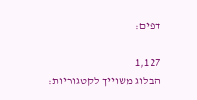דפים:

1,127
הבלוג משוייך לקטגוריות: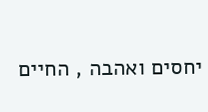יחסים ואהבה , החיים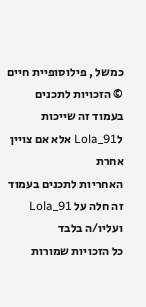כמשל , פילוסופיית חיים
© הזכויות לתכנים בעמוד זה שייכות לLola_91 אלא אם צויין אחרת
האחריות לתכנים בעמוד זה חלה על Lola_91 ועליו/ה בלבד
כל הזכויות שמורות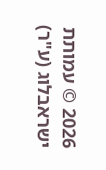2026 © עמותת ישראבלוג (ע"ר)